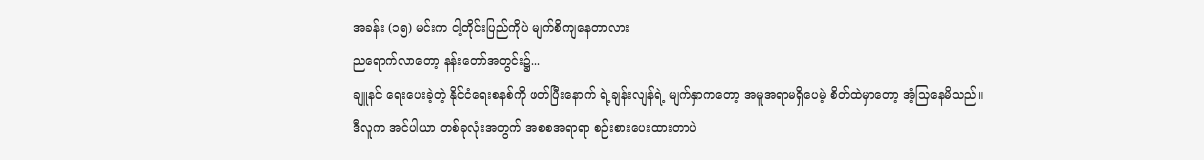အခန်း (၁၅) မင်းက ငါ့တိုင်းပြည်ကိုပဲ မျက်စိကျနေတာလား
ညရောက်လာတော့ နန်းတော်အတွင်း၌...
ချူနင် ရေးပေးခဲ့တဲ့ နိုင်ငံရေးစနစ်ကို ဖတ်ပြီးနောက် ရဲ့ချန်းလျန်ရဲ့ မျက်နှာကတော့ အမူအရာမရှိပေမဲ့ စိတ်ထဲမှာတော့ အံ့သြနေမိသည်။
ဒီလူက အင်ပါယာ တစ်ခုလုံးအတွက် အစစအရာရာ စဉ်းစားပေးထားတာပဲ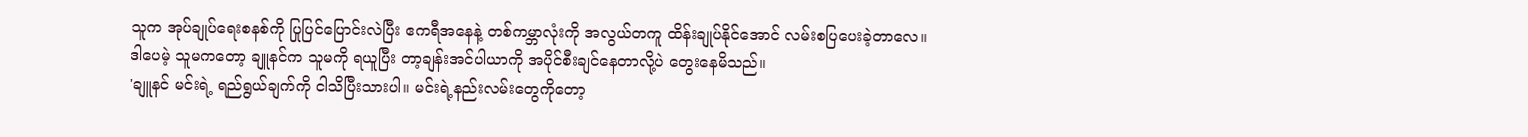သူက အုပ်ချုပ်ရေးစနစ်ကို ပြုပြင်ပြောင်းလဲပြီး ဧကရီအနေနဲ့ တစ်ကမ္ဘာလုံးကို အလွယ်တကူ ထိန်းချုပ်နိုင်အောင် လမ်းစပြပေးခဲ့တာလေ။
ဒါပေမဲ့ သူမကတော့ ချူနင်က သူမကို ရယူပြီး တာ့ချန်းအင်ပါယာကို အပိုင်စီးချင်နေတာလို့ပဲ တွေးနေမိသည်။
'ချူနင် မင်းရဲ့ ရည်ရွယ်ချက်ကို ငါသိပြီးသားပါ။ မင်းရဲ့နည်းလမ်းတွေကိုတော့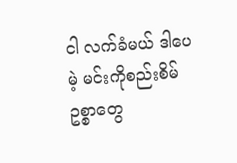ငါ လက်ခံမယ် ဒါပေမဲ့ မင်းကိုစည်းစိမ်ဥစ္စာတွေ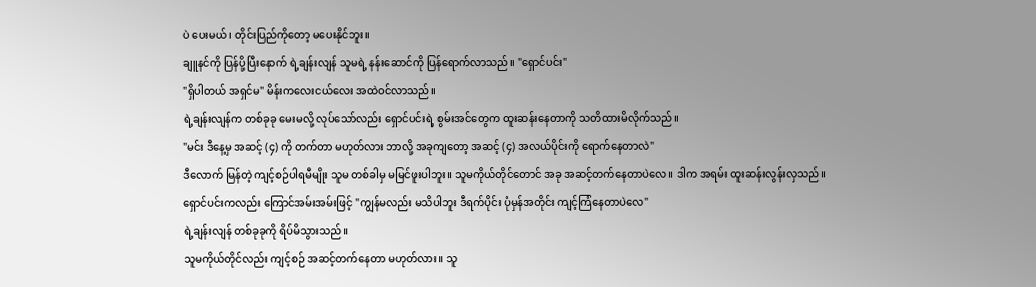ပဲ ပေးမယ်၊ တိုင်းပြည်ကိုတော့ မပေးနိုင်ဘူး။
ချူနင်ကို ပြန်ပို့ပြီးနောက် ရဲ့ချန်းလျန် သူမရဲ့ နန်းဆောင်ကို ပြန်ရောက်လာသည်။ "ရှောင်ပင်း"
"ရှိပါတယ် အရှင်မ" မိန်းကလေးငယ်လေး အထဲဝင်လာသည်။
ရဲ့ချန်းလျန်က တစ်ခုခု မေးမလို့ လုပ်သော်လည်း ရှောင်ပင်းရဲ့ စွမ်းအင်တွေက ထူးဆန်းနေတာကို သတိထားမိလိုက်သည်။
"မင်း ဒီနေ့မှ အဆင့် (၄) ကို တက်တာ မဟုတ်လား ဘာလို့ အခုကျတော့ အဆင့် (၄) အလယ်ပိုင်းကို ရောက်နေတာလဲ"
ဒီလောက် မြန်တဲ့ ကျင့်စဉ်ပါရမီမျိုး သူမ တစ်ခါမှ မမြင်ဖူးပါဘူး။ သူမကိုယ်တိုင်တောင် အခု အဆင့်တက်နေတာပဲလေ။ ဒါက အရမ်း ထူးဆန်းလွန်းလှသည်။
ရှောင်ပင်းကလည်း ကြောင်အမ်းအမ်းဖြင့် "ကျွန်မလည်း မသိပါဘူး ဒီရက်ပိုင်း ပုံမှန်အတိုင်း ကျင့်ကြံနေတာပဲလေ"
ရဲ့ချန်းလျန် တစ်ခုခုကို ရိပ်မိသွားသည်။
သူမကိုယ်တိုင်လည်း ကျင့်စဉ် အဆင့်တက်နေတာ မဟုတ်လား။ သူ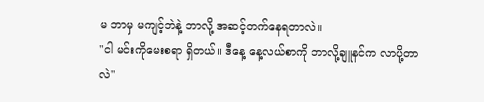မ ဘာမှ မကျင့်ဘဲနဲ့ ဘာလို့ အဆင့်တက်နေရတာလဲ။
"ငါ မင်းကိုမေးစရာ ရှိတယ်။ ဒီနေ့ နေ့လယ်စာကို ဘာလို့ချူနင်က လာပို့တာလဲ"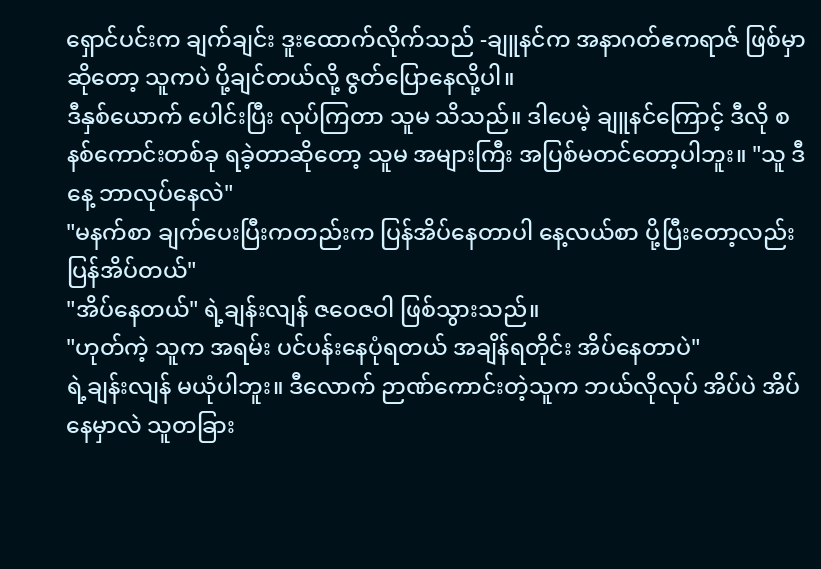ရှောင်ပင်းက ချက်ချင်း ဒူးထောက်လိုက်သည် -ချူနင်က အနာဂတ်ဧကရာဇ် ဖြစ်မှာဆိုတော့ သူကပဲ ပို့ချင်တယ်လို့ ဇွတ်ပြောနေလို့ပါ။
ဒီနှစ်ယောက် ပေါင်းပြီး လုပ်ကြတာ သူမ သိသည်။ ဒါပေမဲ့ ချူနင်ကြောင့် ဒီလို စနစ်ကောင်းတစ်ခု ရခဲ့တာဆိုတော့ သူမ အများကြီး အပြစ်မတင်တော့ပါဘူး။ "သူ ဒီနေ့ ဘာလုပ်နေလဲ"
"မနက်စာ ချက်ပေးပြီးကတည်းက ပြန်အိပ်နေတာပါ နေ့လယ်စာ ပို့ပြီးတော့လည်း ပြန်အိပ်တယ်"
"အိပ်နေတယ်" ရဲ့ချန်းလျန် ဇဝေဇဝါ ဖြစ်သွားသည်။
"ဟုတ်ကဲ့ သူက အရမ်း ပင်ပန်းနေပုံရတယ် အချိန်ရတိုင်း အိပ်နေတာပဲ"
ရဲ့ချန်းလျန် မယုံပါဘူး။ ဒီလောက် ဉာဏ်ကောင်းတဲ့သူက ဘယ်လိုလုပ် အိပ်ပဲ အိပ်နေမှာလဲ သူတခြား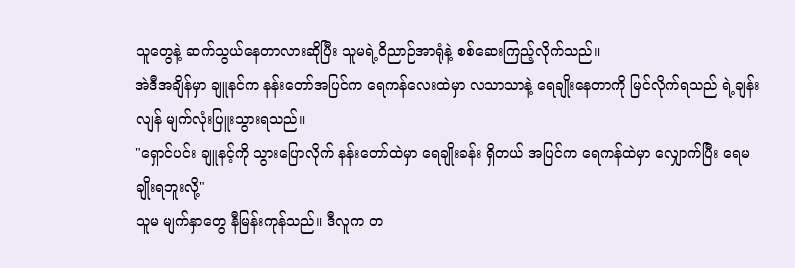သူတွေနဲ့ ဆက်သွယ်နေတာလားဆိုပြီး သူမရဲ့ဝိညာဉ်အာရုံနဲ့ စစ်ဆေးကြည့်လိုက်သည်။
အဲဒီအချိန်မှာ ချူနင်က နန်းတော်အပြင်က ရေကန်လေးထဲမှာ လသာသာနဲ့ ရေချိုးနေတာကို မြင်လိုက်ရသည် ရဲ့ချန်းလျန် မျက်လုံးပြူးသွားရသည်။
"ရှောင်ပင်း ချူနင့်ကို သွားပြောလိုက် နန်းတော်ထဲမှာ ရေချိုးခန်း ရှိတယ် အပြင်က ရေကန်ထဲမှာ လျှောက်ပြီး ရေမချိုးရဘူးလို့"
သူမ မျက်နှာတွေ နီမြန်းကုန်သည်။ ဒီလူက တ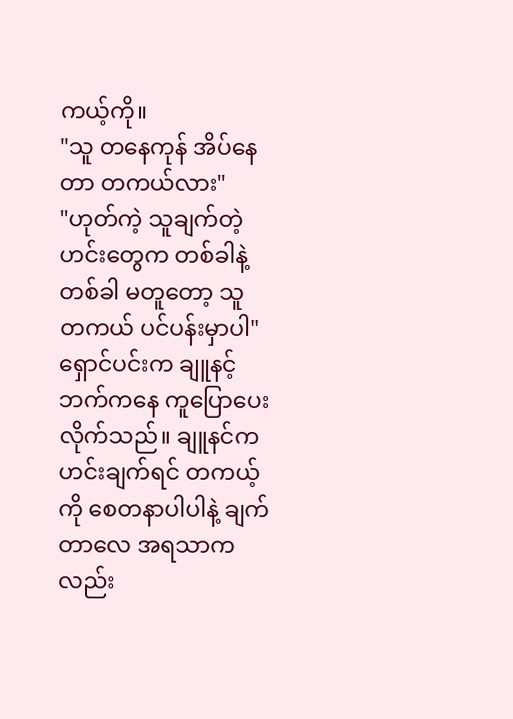ကယ့်ကို။
"သူ တနေကုန် အိပ်နေတာ တကယ်လား"
"ဟုတ်ကဲ့ သူချက်တဲ့ ဟင်းတွေက တစ်ခါနဲ့တစ်ခါ မတူတော့ သူ တကယ် ပင်ပန်းမှာပါ"
ရှောင်ပင်းက ချူနင့်ဘက်ကနေ ကူပြောပေးလိုက်သည်။ ချူနင်က ဟင်းချက်ရင် တကယ့်ကို စေတနာပါပါနဲ့ ချက်တာလေ အရသာကလည်း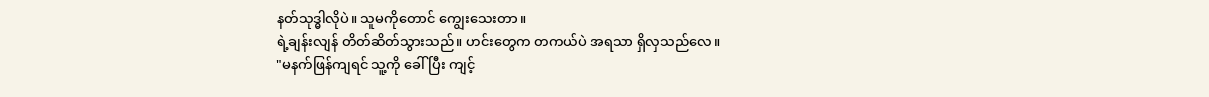နတ်သုဒ္ဓါလိုပဲ။ သူမကိုတောင် ကျွေးသေးတာ။
ရဲ့ချန်းလျန် တိတ်ဆိတ်သွားသည်။ ဟင်းတွေက တကယ်ပဲ အရသာ ရှိလှသည်လေ။
"မနက်ဖြန်ကျရင် သူ့ကို ခေါ်ပြီး ကျင့်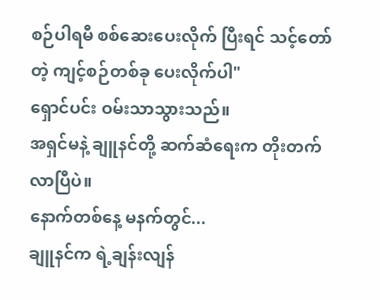စဉ်ပါရမီ စစ်ဆေးပေးလိုက် ပြီးရင် သင့်တော်တဲ့ ကျင့်စဉ်တစ်ခု ပေးလိုက်ပါ"
ရှောင်ပင်း ဝမ်းသာသွားသည်။
အရှင်မနဲ့ ချူနင်တို့ ဆက်ဆံရေးက တိုးတက်လာပြီပဲ။
နောက်တစ်နေ့ မနက်တွင်...
ချူနင်က ရဲ့ချန်းလျန်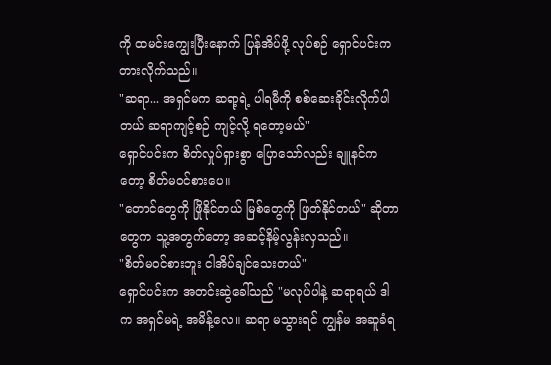ကို ထမင်းကျွေးပြီးနောက် ပြန်အိပ်ဖို့ လုပ်စဉ် ရှောင်ပင်းက တားလိုက်သည်။
"ဆရာ... အရှင်မက ဆရာ့ရဲ့ ပါရမီကို စစ်ဆေးခိုင်းလိုက်ပါတယ် ဆရာကျင့်စဉ် ကျင့်လို့ ရတော့မယ်"
ရှောင်ပင်းက စိတ်လှုပ်ရှားစွာ ပြောသော်လည်း ချူနင်ကတော့ စိတ်မဝင်စားပေ။
"တောင်တွေကို ဖြိုနိုင်တယ် မြစ်တွေကို ဖြတ်နိုင်တယ်" ဆိုတာတွေက သူ့အတွက်တော့ အဆင့်နိမ့်လွန်းလှသည်။
"စိတ်မဝင်စားဘူး ငါအိပ်ချင်သေးတယ်"
ရှောင်ပင်းက အတင်းဆွဲခေါ်သည် "မလုပ်ပါနဲ့ ဆရာရယ် ဒါက အရှင်မရဲ့ အမိန့်လေ။ ဆရာ မသွားရင် ကျွန်မ အဆူခံရ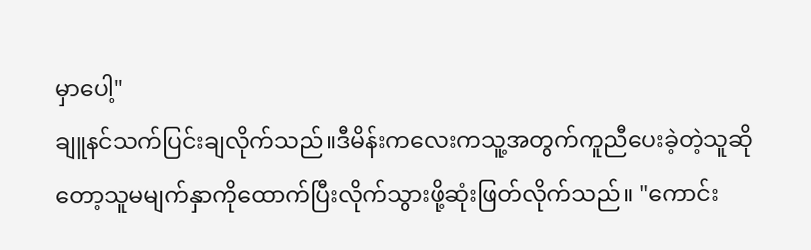မှာပေါ့"
ချူနင်သက်ပြင်းချလိုက်သည်။ဒီမိန်းကလေးကသူ့အတွက်ကူညီပေးခဲ့တဲ့သူဆိုတော့သူမမျက်နှာကိုထောက်ပြီးလိုက်သွားဖို့ဆုံးဖြတ်လိုက်သည်။ "ကောင်း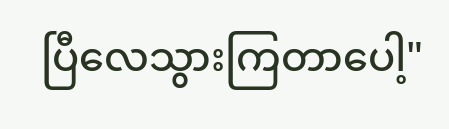ပြီလေသွားကြတာပေါ့"